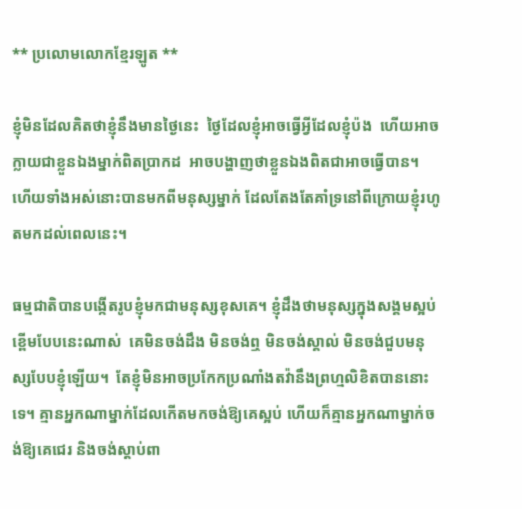** ប្រលោមលោកខ្មែរឡូត **

ខ្ញុំមិនដែលគិតថាខ្ញុំនឹងមានថ្ងៃនេះ  ថ្ងៃដែលខ្ញុំអាចធ្វើអ្វីដែលខ្ញុំប៉ង  ហើយអាចក្លាយជាខ្លួនឯងម្នាក់ពិតប្រាកដ  អាចបង្ហាញថាខ្លួនឯងពិតជាអាចធ្វើបាន។  ហើយទាំងអស់នោះបានមកពីមនុស្សម្នាក់ ដែលតែងតែគាំទ្រនៅពីក្រោយខ្ញុំរហូតមកដល់ពេលនេះ។

ធម្មជាតិបានបង្កើតរូបខ្ញុំមកជាមនុស្សខុសគេ។ ខ្ញុំដឹងថាមនុស្សក្នុងសង្គមស្អប់ខ្ពើមបែបនេះណាស់  គេមិនចង់ដឹង មិនចង់ឮ មិនចង់ស្គាល់ មិនចង់ជួបមនុស្សបែបខ្ញុំឡើយ។  តែខ្ញុំមិនអាចប្រកែកប្រណាំងតវ៉ានឹងព្រហ្មលិខិតបាននោះទេ។ គ្មានអ្នកណាម្នាក់ដែលកើតមកចង់ឱ្យគេស្អប់ ហើយក៏គ្មានអ្នកណាម្នាក់ចង់ឱ្យគេជេរ និងចង់ស្តាប់ពា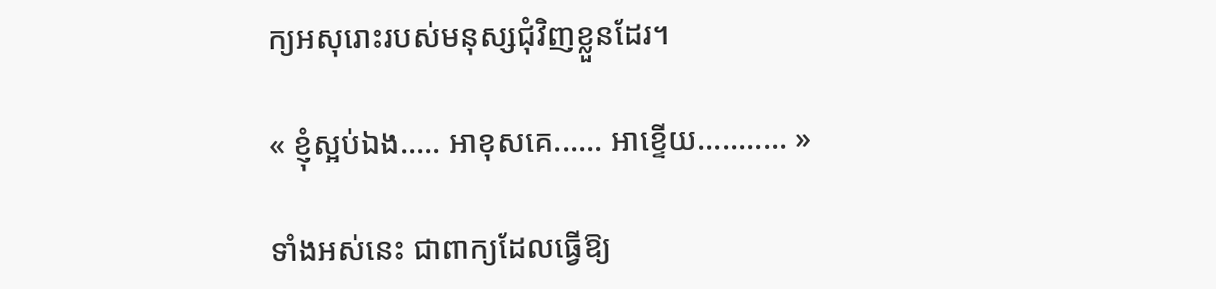ក្យអសុរោះរបស់មនុស្សជុំវិញខ្លួនដែរ។

« ខ្ញុំស្អប់ឯង..... អាខុសគេ...... អាខ្ទើយ........... »

ទាំងអស់នេះ ជាពាក្យដែលធ្វើឱ្យ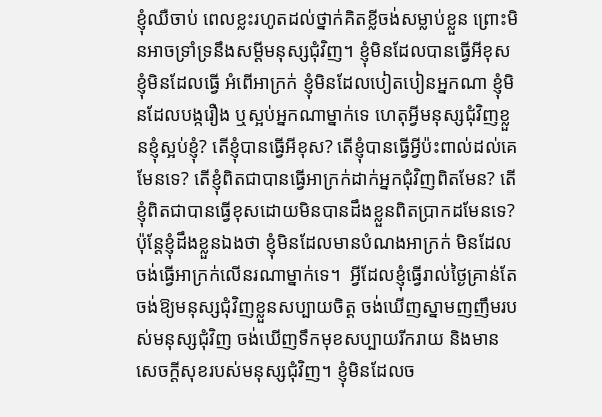ខ្ញុំឈឺចាប់ ពេលខ្លះរហូតដល់ថ្នាក់គិតខ្លីចង់សម្លាប់ខ្លួន ព្រោះមិនអាចទ្រាំទ្រនឹងសម្តីមនុស្សជុំវិញ។ ខ្ញុំមិនដែលបានធ្វើអីខុស ខ្ញុំមិនដែលធ្វើ អំពើអាក្រក់ ខ្ញុំមិនដែលបៀតបៀនអ្នកណា ខ្ញុំមិនដែលបង្ករឿង ឬស្អប់អ្នកណាម្នាក់ទេ ហេតុអ្វីមនុស្សជុំវិញខ្លួនខ្ញុំស្អប់ខ្ញុំ? តើខ្ញុំបានធ្វើអីខុស? តើខ្ញុំបានធ្វើអ្វីប៉ះពាល់ដល់គេមែនទេ? តើខ្ញុំពិតជាបានធ្វើអាក្រក់ដាក់អ្នកជុំវិញពិតមែន? តើខ្ញុំពិតជាបានធ្វើខុសដោយមិនបានដឹងខ្លួនពិតប្រាកដមែនទេ? ប៉ុន្តែខ្ញុំដឹងខ្លួនឯងថា ខ្ញុំមិនដែលមានបំណងអាក្រក់ មិនដែលចង់ធ្វើអាក្រក់លើនរណាម្នាក់ទេ។  អ្វីដែលខ្ញុំធ្វើរាល់ថ្ងៃគ្រាន់តែចង់ឱ្យមនុស្សជុំវិញខ្លួនសប្បាយចិត្ត ចង់ឃើញស្នាមញញឹមរបស់មនុស្សជុំវិញ ចង់ឃើញទឹកមុខសប្បាយរីករាយ និងមានសេចក្តីសុខរបស់មនុស្សជុំវិញ។ ខ្ញុំមិនដែលច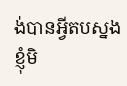ង់បានអ្វីតបស្នង ខ្ញុំមិ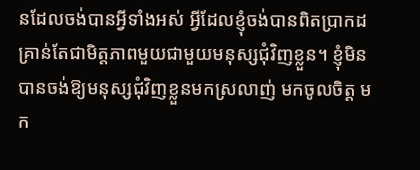នដែលចង់បានអ្វីទាំងអស់ អ្វីដែលខ្ញុំចង់បានពិតប្រាកដគ្រាន់តែជាមិត្តភាពមួយជាមួយមនុស្សជុំវិញខ្លួន។ ខ្ញុំមិនបានចង់ឱ្យមនុស្សជុំវិញខ្លួនមកស្រលាញ់ មកចូលចិត្ត មក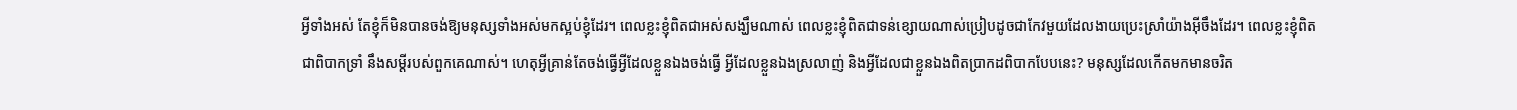អ្វីទាំងអស់ តែខ្ញុំក៏មិនបានចង់ឱ្យមនុស្សទាំងអស់មកស្អប់ខ្ញុំដែរ។ ពេលខ្លះខ្ញុំពិតជាអស់សង្ឃឹមណាស់ ពេលខ្លះខ្ញុំពិតជាទន់ខ្សោយណាស់ប្រៀបដូចជាកែវមួយដែលងាយប្រេះស្រាំយ៉ាងអ៊ីចឹងដែរ។ ពេលខ្លះខ្ញុំពិតជាពិបាកទ្រាំ នឹងសម្តីរបស់ពួកគេណាស់។ ហេតុអ្វីគ្រាន់តែចង់ធ្វើអ្វីដែលខ្លួនឯងចង់ធ្វើ អ្វីដែលខ្លួនឯងស្រលាញ់ និងអ្វីដែលជាខ្លួនឯងពិតប្រាកដពិបាកបែបនេះ? មនុស្សដែលកើតមកមានចរិត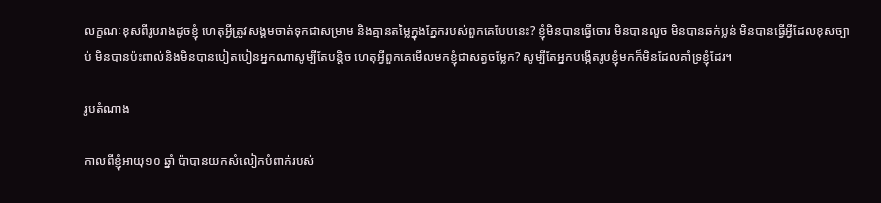លក្ខណៈខុសពីរូបរាងដូចខ្ញុំ ហេតុអ្វីត្រូវសង្គមចាត់ទុកជាសម្រាម និងគ្មានតម្លៃក្នុងភ្នែករបស់ពួកគេបែបនេះ? ខ្ញុំមិនបានធ្វើចោរ មិនបានលួច មិនបានឆក់ប្លន់ មិនបានធ្វើអ្វីដែលខុសច្បាប់ មិនបានប៉ះពាល់និងមិនបានបៀតបៀនអ្នកណាសូម្បីតែបន្តិច ហេតុអ្វីពួកគេមើលមកខ្ញុំជាសត្វចម្លែក? សូម្បីតែអ្នកបង្កើតរូបខ្ញុំមកក៏មិនដែលគាំទ្រខ្ញុំដែរ។

រូបតំណាង

កាលពីខ្ញុំអាយុ១០ ឆ្នាំ ប៉ាបានយកសំលៀកបំពាក់របស់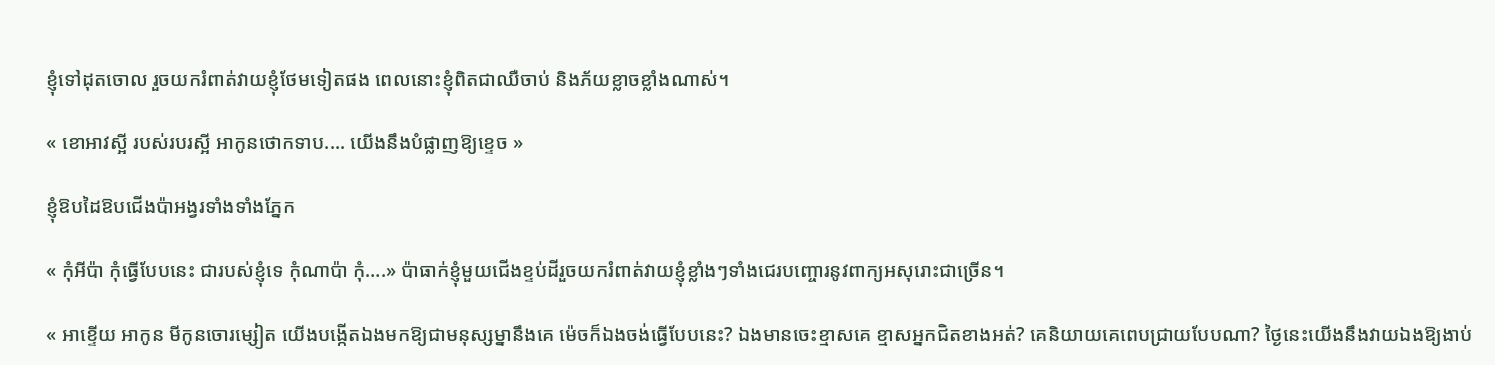ខ្ញុំទៅដុតចោល រួចយករំពាត់វាយខ្ញុំថែមទៀតផង ពេលនោះខ្ញុំពិតជាឈឺចាប់ និងភ័យខ្លាចខ្លាំងណាស់។

« ខោអាវស្អី របស់របរស្អី អាកូនថោកទាប.... យើងនឹងបំផ្លាញឱ្យខ្ទេច »

ខ្ញុំឱបដៃឱបជើងប៉ាអង្វរទាំងទាំងភ្នែក

« កុំអីប៉ា កុំធ្វើបែបនេះ ជារបស់ខ្ញុំទេ កុំណាប៉ា កុំ….» ប៉ាធាក់ខ្ញុំមួយជើងខ្ទប់ដីរួចយករំពាត់វាយខ្ញុំខ្លាំងៗទាំងជេរបញ្ចោរនូវពាក្យអសុរោះជាច្រើន។

« អាខ្ទើយ អាកូន មីកូនចោរម្សៀត យើងបង្កើតឯងមកឱ្យជាមនុស្សម្នានឹងគេ ម៉េចក៏ឯងចង់ធ្វើបែបនេះ? ឯងមានចេះខ្មាសគេ ខ្មាសអ្នកជិតខាងអត់? គេនិយាយគេពេបជ្រាយបែបណា? ថ្ងៃនេះយើងនឹងវាយឯងឱ្យងាប់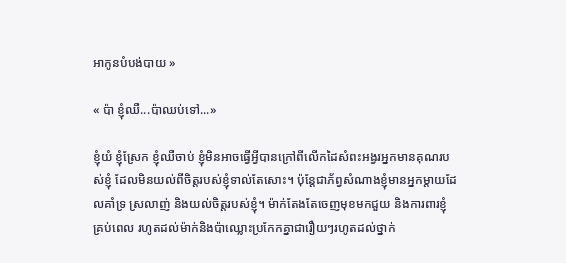អាកូនបំបង់បាយ »

« ប៉ា ខ្ញុំឈឺ...ប៉ាឈប់ទៅ...»

ខ្ញុំយំ ខ្ញុំស្រែក ខ្ញុំឈឺចាប់ ខ្ញុំមិនអាចធ្វើអ្វីបានក្រៅពីលើកដៃសំពះអង្វរអ្នកមានគុណរបស់ខ្ញុំ ដែលមិនយល់ពីចិត្តរបស់ខ្ញុំទាល់តែសោះ។ ប៉ុន្តែជាភ័ព្វសំណាងខ្ញុំមានអ្នកម្តាយដែលគាំទ្រ ស្រលាញ់ និងយល់ចិត្តរបស់ខ្ញុំ។ ម៉ាក់តែងតែចេញមុខមកជួយ និងការពារខ្ញុំគ្រប់ពេល រហូតដល់ម៉ាក់និងប៉ាឈ្លោះប្រកែកគ្នាជារឿយៗរហូតដល់ថ្នាក់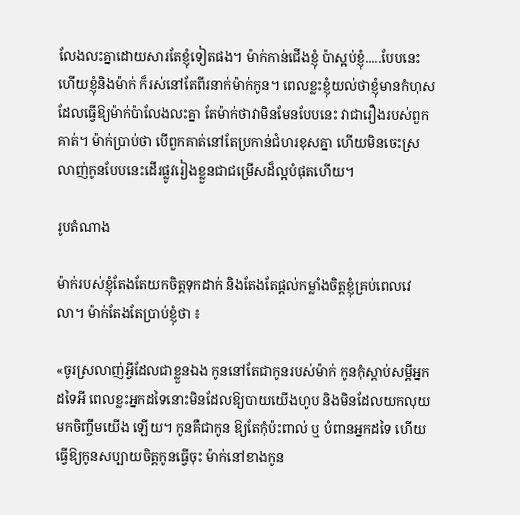លែងលះគ្នាដោយសារតែខ្ញុំទៀតផង។ ម៉ាក់កាន់ជើងខ្ញុំ ប៉ាស្អប់ខ្ញុំ.....បែបនេះហើយខ្ញុំនិងម៉ាក់ ក៏រស់នៅតែពីរនាក់ម៉ាក់កូន។ ពេលខ្លះខ្ញុំយល់ថាខ្ញុំមានកំហុសដែលធ្វើឱ្យម៉ាក់ប៉ាលែងលះគ្នា តែម៉ាក់ថាវាមិនមែនបែបនេះ វាជារឿងរបស់ពួកគាត់។ ម៉ាក់ប្រាប់ថា បើពួកគាត់នៅតែប្រកាន់ជំហរខុសគ្នា ហើយមិនចេះស្រលាញ់កូនបែបនេះដើរផ្លូវរៀងខ្លួនជាជម្រើសដ៏ល្អបំផុតហើយ។

រូបតំណាង

ម៉ាក់របស់ខ្ញុំតែងតែយកចិត្តទុកដាក់ និងតែងតែផ្តល់កម្លាំងចិត្តខ្ញុំគ្រប់ពេលវេលា។ ម៉ាក់តែងតែប្រាប់ខ្ញុំថា ៖

«ចូរស្រលាញ់អ្វីដែលជាខ្លួនឯង កូននៅតែជាកូនរបស់ម៉ាក់ កូនកុំស្តាប់សម្តីអ្នកដទៃអី ពេលខ្លះអ្នកដទៃនោះមិនដែលឱ្យបាយយើងហូប និងមិនដែលយកលុយមកចិញ្ចឹមយើង ឡើយ។ កូនគឺជាកូន ឱ្យតែកុំប៉ះពាល់ ឬ បំពានអ្នកដទៃ ហើយធ្វើឱ្យកូនសប្បាយចិត្តកូនធ្វើចុះ ម៉ាក់នៅខាងកូន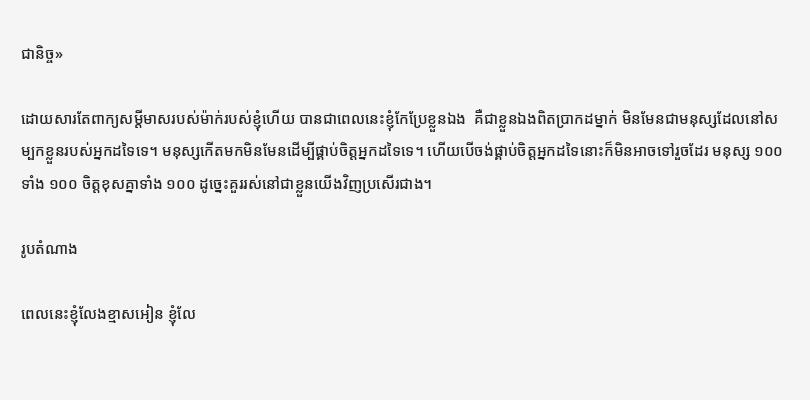ជានិច្ច»

ដោយសារតែពាក្យសម្តីមាសរបស់ម៉ាក់របស់ខ្ញុំហើយ បានជាពេលនេះខ្ញុំកែប្រែខ្លួនឯង  គឺជាខ្លួនឯងពិតប្រាកដម្នាក់ មិនមែនជាមនុស្សដែលនៅសម្បកខ្លួនរបស់អ្នកដទៃទេ។ មនុស្សកើតមកមិនមែនដើម្បីផ្គាប់ចិត្តអ្នកដទៃទេ។ ហើយបើចង់ផ្គាប់ចិត្តអ្នកដទៃនោះក៏មិនអាចទៅរួចដែរ មនុស្ស ១០០ ទាំង ១០០ ចិត្តខុសគ្នាទាំង ១០០ ដូច្នេះគួររស់នៅជាខ្លួនយើងវិញប្រសើរជាង។

រូបតំណាង

ពេលនេះខ្ញុំលែងខ្មាសអៀន ខ្ញុំលែ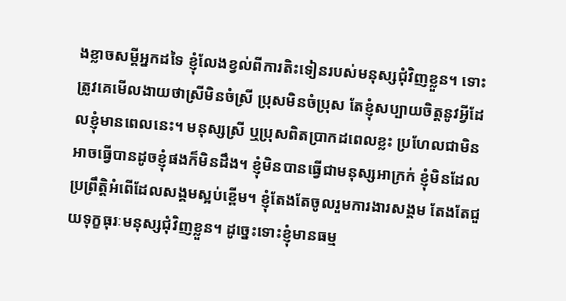ងខ្លាចសម្តីអ្នកដទៃ ខ្ញុំលែងខ្វល់ពីការតិះទៀនរបស់មនុស្សជុំវិញខ្លួន។ ទោះត្រូវគេមើលងាយថាស្រីមិនចំស្រី ប្រុសមិនចំប្រុស តែខ្ញុំសប្បាយចិត្តនូវអ្វីដែលខ្ញុំមានពេលនេះ។ មនុស្សស្រី ឬប្រុសពិតប្រាកដពេលខ្លះ ប្រហែលជាមិនអាចធ្វើបានដូចខ្ញុំផងក៏មិនដឹង។ ខ្ញុំមិនបានធ្វើជាមនុស្សអាក្រក់ ខ្ញុំមិនដែលប្រព្រឹត្តិអំពើដែលសង្គមស្អប់ខ្ពើម។ ខ្ញុំតែងតែចូលរួមការងារសង្គម តែងតែជួយទុក្ខធុរៈមនុស្សជុំវិញខ្លួន។ ដូច្នេះទោះខ្ញុំមានធម្ម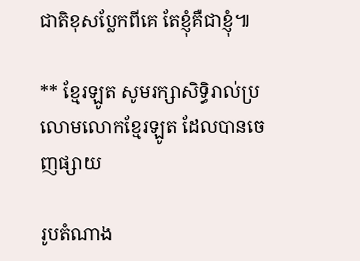ជាតិខុសប្លែកពីគេ តែខ្ញុំគឺជាខ្ញុំ៕

** ខ្មែរឡូត សូមរក្សាសិទ្ធិរាល់ប្រលោមលោកខ្មែរឡូត ដែលបានចេញផ្សាយ

រូបតំណាង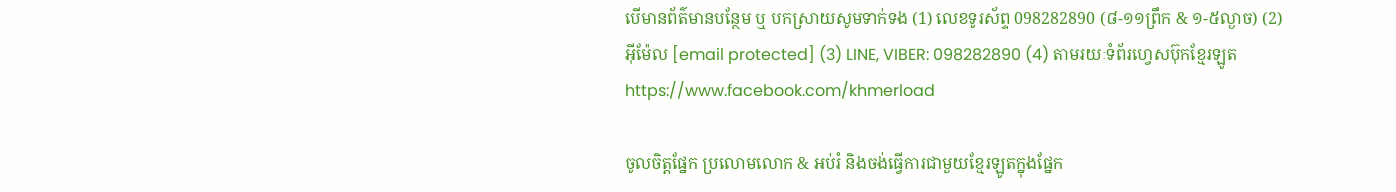បើមានព័ត៌មានបន្ថែម ឬ បកស្រាយសូមទាក់ទង (1) លេខទូរស័ព្ទ 098282890 (៨-១១ព្រឹក & ១-៥ល្ងាច) (2) អ៊ីម៉ែល [email protected] (3) LINE, VIBER: 098282890 (4) តាមរយៈទំព័រហ្វេសប៊ុកខ្មែរឡូត https://www.facebook.com/khmerload

ចូលចិត្តផ្នែក ប្រលោមលោក & អប់រំ និងចង់ធ្វើការជាមួយខ្មែរឡូតក្នុងផ្នែក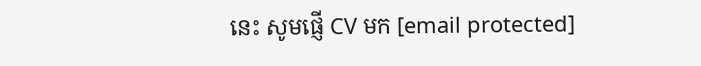នេះ សូមផ្ញើ CV មក [email protected]